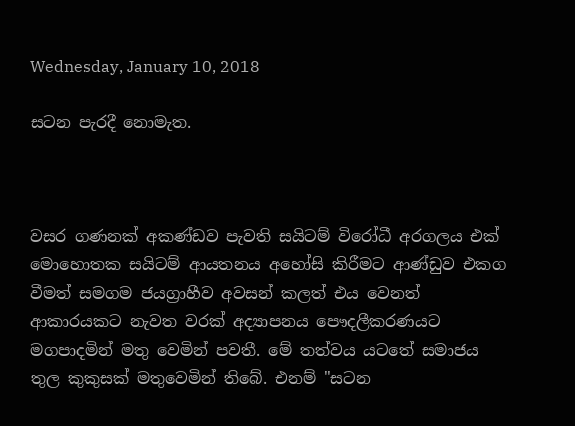Wednesday, January 10, 2018

සටන පැරදී නොමැත.



වසර ගණනක් අකණ්ඩව පැවති සයිටම් විරෝධී අරගලය එක් මොහොතක සයිටම් ආයතනය අහෝසි කිරීමට ආණ්ඩුව එකග වීමත් සමගම ජයග්‍රාහීව අවසන් කලත් එය වෙනත් ආකාරයකට නැවත වරක් අද්‍යාපනය පෞදලීකරණයට මගපාදමින් මතු වෙමින් පවතී. මේ තත්වය යටතේ සමාජය තුල කුකුසක් මතුවෙමින් තිබේ. එනම් "සටන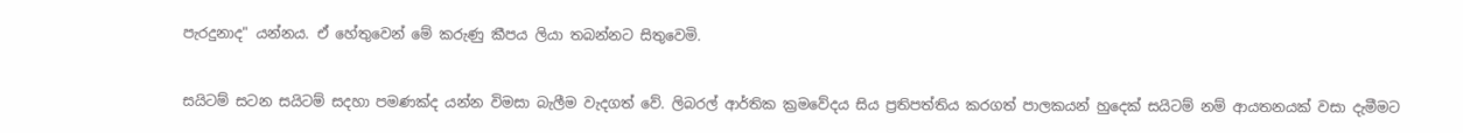පැරදුනාද" යන්නය. ඒ හේතුවෙන් මේ කරුණු කීපය ලියා තබන්නට සිතුවෙමි.


සයිටම් සටන සයිටම් සදහා පමණක්ද යන්න විමසා බැලීම වැදගත් වේ. ලිබරල් ආර්තික ක්‍රමවේදය සිය ප්‍රතිපත්තිය කරගත් පාලකයන් හුදෙක් සයිටම් නම් ආයතනයක් වසා දැමීමට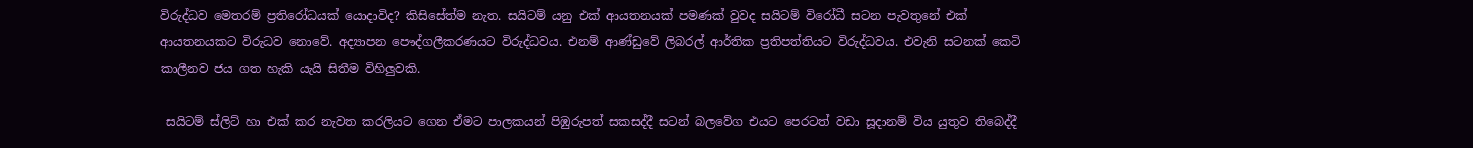විරුද්ධව මෙතරම් ප්‍රතිරෝධයක් යොදාවිද? කිසිසේත්ම නැත. සයිටම් යනු එක් ආයතනයක් පමණක් වුවද සයිටම් විරෝධී සටන පැවතුනේ එක් ආයතනයකට විරුධව නොවේ. අද්‍යාපන පෞද්ගලීකරණයට විරුද්ධවය. එනම් ආණ්ඩුවේ ලිබරල් ආර්තික ප්‍රතිපත්තියට විරුද්ධවය. එවැනි සටනක් කෙටි කාලීනව ජය ගත හැකි යැයි සිතීම විහිලුවකි.

 සයිටම් ස්ලිට් හා එක් කර නැවත කරලියට ගෙන ඒමට පාලකයන් පිඹුරුපත් සකසද්දී සටන් බලවේග එයට පෙරටත් වඩා සූදානම් විය යුතුව තිබෙද්දී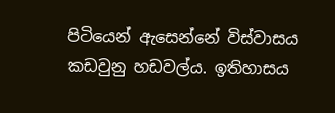පිටියෙන් ඇසෙන්නේ විස්වාසය කඩවුනු හඩවල්ය. ඉතිහාසය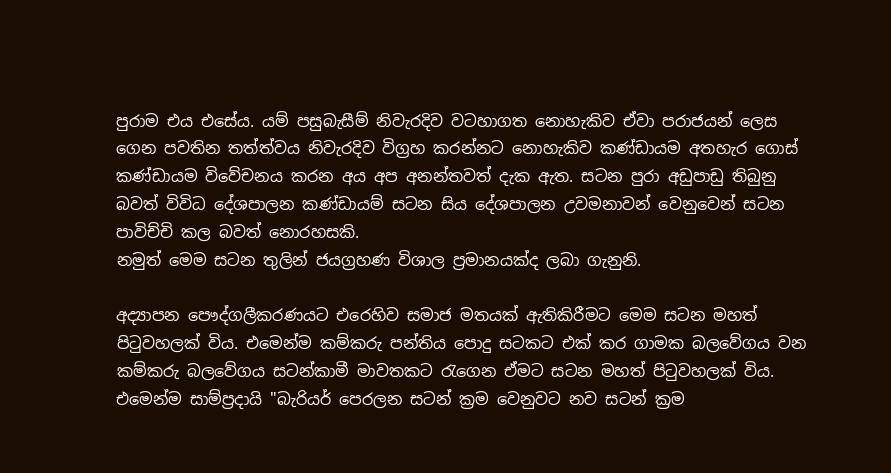පුරාම එය එසේය. යම් පසුබැසීම් නිවැරදිව වටහාගත නොහැකිව ඒවා පරාජයන් ලෙස ගෙන පවතින තත්ත්වය නිවැරදිව විග්‍රහ කරන්නට නොහැකිව කණ්ඩායම අතහැර ගොස් කණ්ඩායම විවේචනය කරන අය අප අනන්තවත් දැක ඇත. සටන පුරා අඩුපාඩු තිබුනු බවත් විවිධ දේශපාලන කණ්ඩායම් සටන සිය දේශපාලන උවමනාවන් වෙනුවෙන් සටන පාවිච්චි කල බවත් නොරහසකි.
නමුත් මෙම සටන තුලින් ජයග්‍රහණ විශාල ප්‍රමානයක්ද ලබා ගැනුනි.

අද්‍යාපන පෞද්ගලීකරණයට එරෙහිව සමාජ මතයක් ඇතිකිරීමට මෙම සටන මහත් පිටුවහලක් විය. එමෙන්ම කම්කරු පන්තිය පොදු සටකට එක් කර ගාමක බලවේගය වන කම්කරු බලවේගය සටන්කාමී මාවතකට රැගෙන ඒමට සටන මහත් පිටුවහලක් විය. එමෙන්ම සාම්ප්‍රදායි "බැරියර් පෙරලන සටන් ක්‍රම වෙනුවට නව සටන් ක්‍රම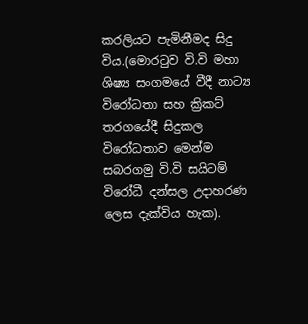කරලියට පැමිනීමද සිදු විය.(මොරටුව වි.වි මහා ශිෂ්‍ය සංගමයේ වීදී නාට්‍ය විරෝධතා සහ ක්‍රිකට් තරගයේදී සිදුකල විරෝධතාව මෙන්ම සබරගමු වි.වි සයිටම් විරෝධී දන්සල උදාහරණ ලෙස දැක්විය හැක).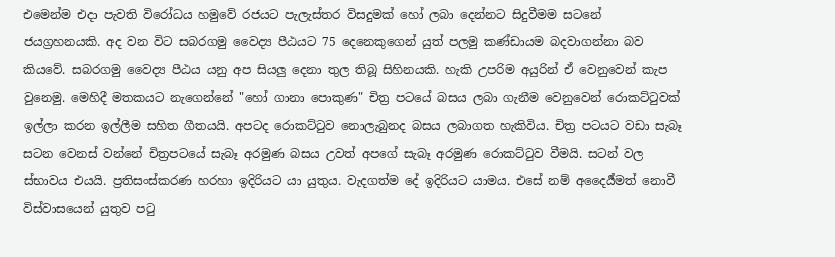එමෙන්ම එදා පැවති විරෝධය හමුවේ රජයට පැලැස්තර විසදුමක් හෝ ලබා දෙන්නට සිදුවීමම සටනේ ජයග්‍රහනයකි. අද වන විට සබරගමු වෛද්‍ය පීඨයට 75 දෙනෙකුගෙන් යුත් පලමු කණ්ඩායම බදවාගන්නා බව කියවේ. සබරගමු වෛද්‍ය පීඨය යනු අප සියලු දෙනා තුල තිබූ සිහිනයකි. හැකි උපරිම අයුරින් ඒ වෙනුවෙන් කැප වුනෙමු. මෙහිදී මතකයට නැගෙන්නේ "හෝ ගානා පොකුණ" චිත්‍ර පටයේ බසය ලබා ගැනීම වෙනුවෙන් රොකට්ටුවක් ඉල්ලා කරන ඉල්ලීම සහිත ගීතයයි. අපටද රොකට්ටුව නොලැබුනද බසය ලබාගත හැකිවිය. චිත්‍ර පටයට වඩා සැබෑ සටන වෙනස් වන්නේ චිත්‍රපටයේ සැබෑ අරමුණ බසය උවත් අපගේ සැබෑ අරමුණ රොකට්ටුව වීමයි. සටන් වල ස්භාවය එයයි. ප්‍රතිසංස්කරණ හරහා ඉදිරියට යා යුතුය. වැදගත්ම දේ ඉදිරියට යාමය. එසේ නම් අදෛර්‍ය්මත් නොවී විස්වාසයෙන් යුතුව පටු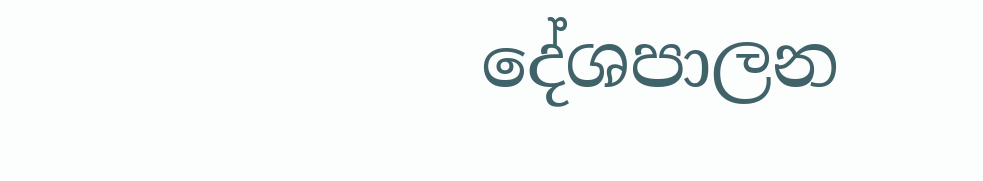දේශපාලන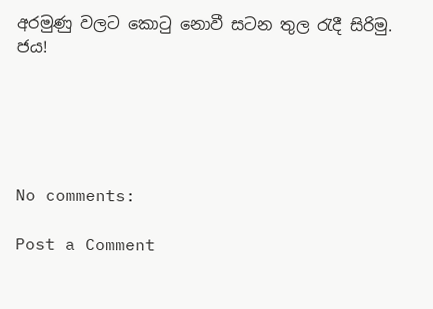අරමුණු වලට කොටු නොවී සටන තුල රැදී සිරිමු. ජය!





No comments:

Post a Comment